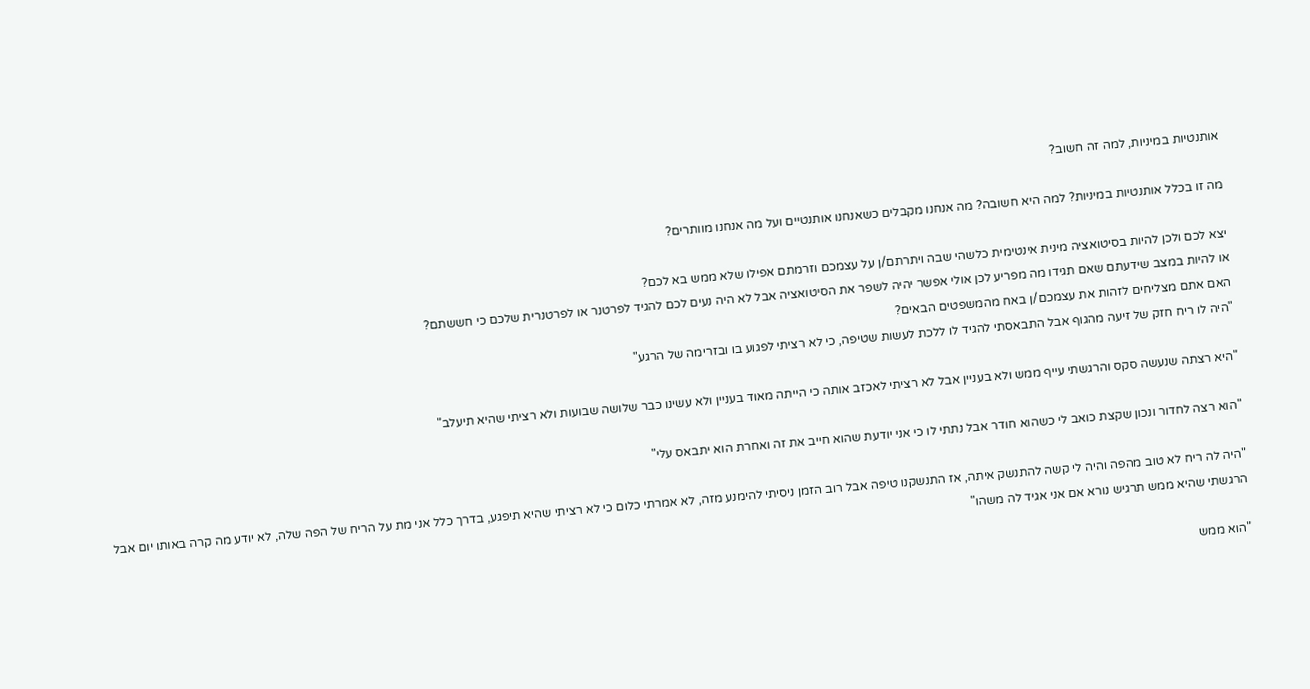אותנטיות במיניות, למה זה חשוב?

מה זו בכלל אותנטיות במיניות? למה היא חשובה? מה אנחנו מקבלים כשאנחנו אותנטיים ועל מה אנחנו מוותרים?

יצא לכם ולכן להיות בסיטואציה מינית אינטימית כלשהי שבה ויתרתם/ן על עצמכם וזרמתם אפילו שלא ממש בא לכם?
או להיות במצב שידעתם שאם תגידו מה מפריע לכן אולי אפשר יהיה לשפר את הסיטואציה אבל לא היה נעים לכם להגיד לפרטנר או לפרטנרית שלכם כי חששתם?
האם אתם מצליחים לזהות את עצמכם/ן באח מהמשפטים הבאים?
"היה לו ריח חזק של זיעה מהגוף אבל התבאסתי להגיד לו ללכת לעשות שטיפה, כי לא רציתי לפגוע בו ובזרימה של הרגע"

"היא רצתה שנעשה סקס והרגשתי עייף ממש ולא בעניין אבל לא רציתי לאכזב אותה כי הייתה מאוד בעניין ולא עשינו כבר שלושה שבועות ולא רציתי שהיא תיעלב"

"הוא רצה לחדור ונכון שקצת כואב לי כשהוא חודר אבל נתתי לו כי אני יודעת שהוא חייב את זה ואחרת הוא יתבאס עלי"

"היה לה ריח לא טוב מהפה והיה לי קשה להתנשק איתה, אז התנשקנו טיפה אבל רוב הזמן ניסיתי להימנע מזה, לא אמרתי כלום כי לא רציתי שהיא תיפגע, בדרך כלל אני מת על הריח של הפה שלה, לא יודע מה קרה באותו יום אבל הרגשתי שהיא ממש תרגיש נורא אם אני אגיד לה משהו"

"הוא ממש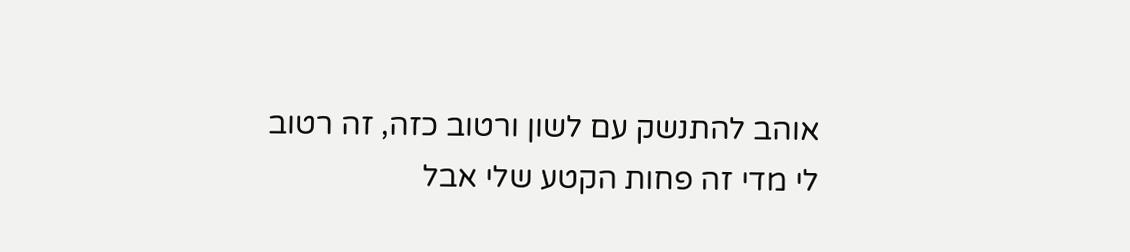אוהב להתנשק עם לשון ורטוב כזה, זה רטוב לי מדי זה פחות הקטע שלי אבל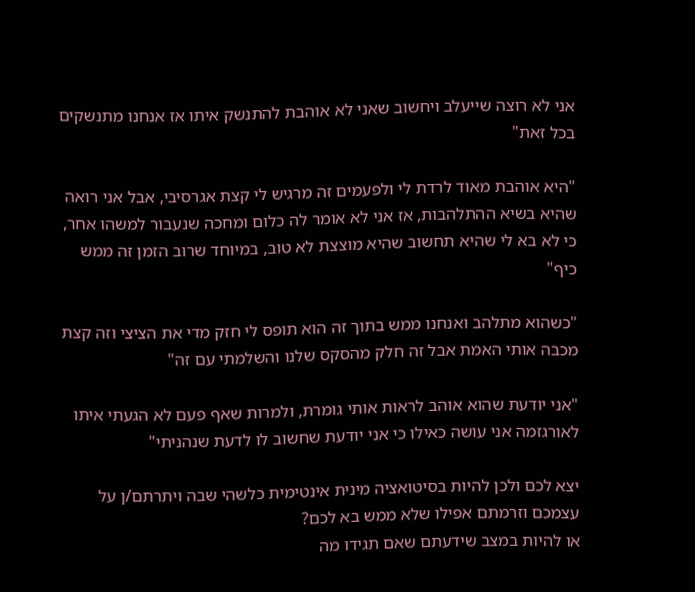אני לא רוצה שייעלב ויחשוב שאני לא אוהבת להתנשק איתו אז אנחנו מתנשקים בכל זאת"

"היא אוהבת מאוד לרדת לי ולפעמים זה מרגיש לי קצת אגרסיבי, אבל אני רואה שהיא בשיא ההתלהבות, אז אני לא אומר לה כלום ומחכה שנעבור למשהו אחר, כי לא בא לי שהיא תחשוב שהיא מוצצת לא טוב, במיוחד שרוב הזמן זה ממש כיף"

"כשהוא מתלהב ואנחנו ממש בתוך זה הוא תופס לי חזק מדי את הציצי וזה קצת מכבה אותי האמת אבל זה חלק מהסקס שלנו והשלמתי עם זה"

"אני יודעת שהוא אוהב לראות אותי גומרת, ולמרות שאף פעם לא הגעתי איתו לאורגזמה אני עושה כאילו כי אני יודעת שחשוב לו לדעת שנהניתי"

יצא לכם ולכן להיות בסיטואציה מינית אינטימית כלשהי שבה ויתרתם/ן על עצמכם וזרמתם אפילו שלא ממש בא לכם?
או להיות במצב שידעתם שאם תגידו מה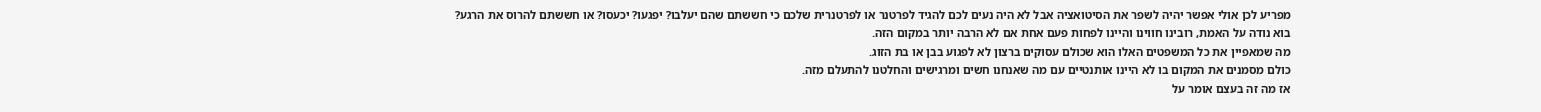מפריע לכן אולי אפשר יהיה לשפר את הסיטואציה אבל לא היה נעים לכם להגיד לפרטנר או לפרטנרית שלכם כי חששתם שהם יעלבו? יפגעו? יכעסו? או חששתם להרוס את הרגע?
בוא נודה על האמת, רובינו חווינו והיינו לפחות פעם אחת אם לא הרבה יותר במקום הזה.
מה שמאפיין את כל המשפטים האלו הוא שכולם עסוקים ברצון לא לפגוע בבן או בת הזוג.
כולם מסמנים את המקום בו לא היינו אותנטיים עם מה שאנחנו חשים ומרגישים והחלטנו להתעלם מזה.
אז מה זה בעצם אומר על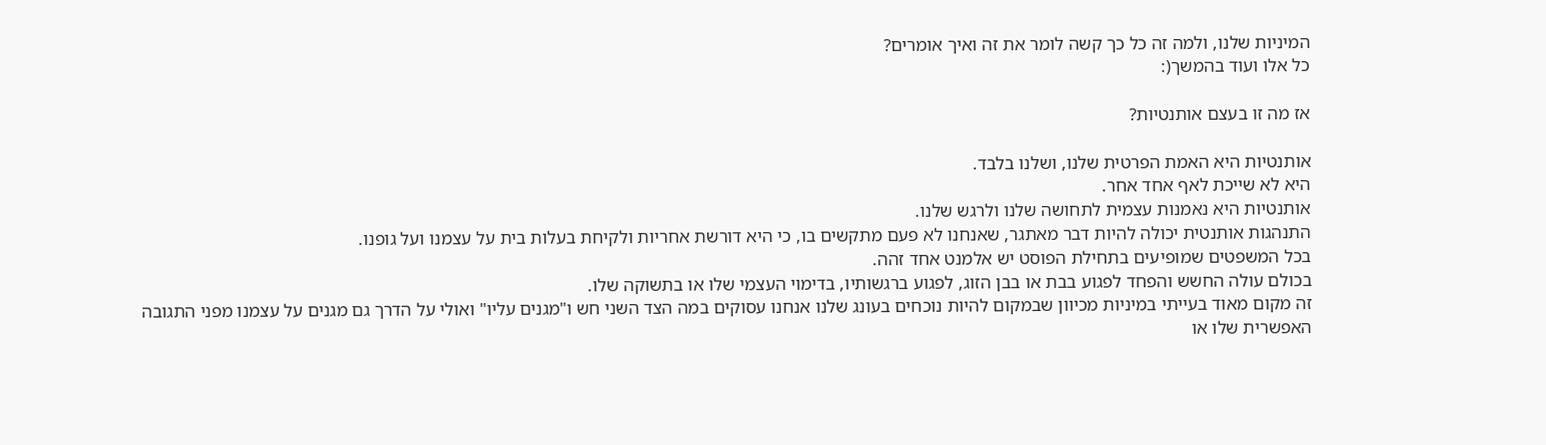המיניות שלנו, ולמה זה כל כך קשה לומר את זה ואיך אומרים?
כל אלו ועוד בהמשך(:

אז מה זו בעצם אותנטיות?

אותנטיות היא האמת הפרטית שלנו, ושלנו בלבד.
היא לא שייכת לאף אחד אחר.
אותנטיות היא נאמנות עצמית לתחושה שלנו ולרגש שלנו.
התנהגות אותנטית יכולה להיות דבר מאתגר, שאנחנו לא פעם מתקשים בו, כי היא דורשת אחריות ולקיחת בעלות בית על עצמנו ועל גופנו.
בכל המשפטים שמופיעים בתחילת הפוסט יש אלמנט אחד זהה.
בכולם עולה החשש והפחד לפגוע בבת או בבן הזוג, לפגוע ברגשותיו, בדימוי העצמי שלו או בתשוקה שלו.
זה מקום מאוד בעייתי במיניות מכיוון שבמקום להיות נוכחים בעונג שלנו אנחנו עסוקים במה הצד השני חש ו"מגנים עליו" ואולי על הדרך גם מגנים על עצמנו מפני התגובה האפשרית שלו או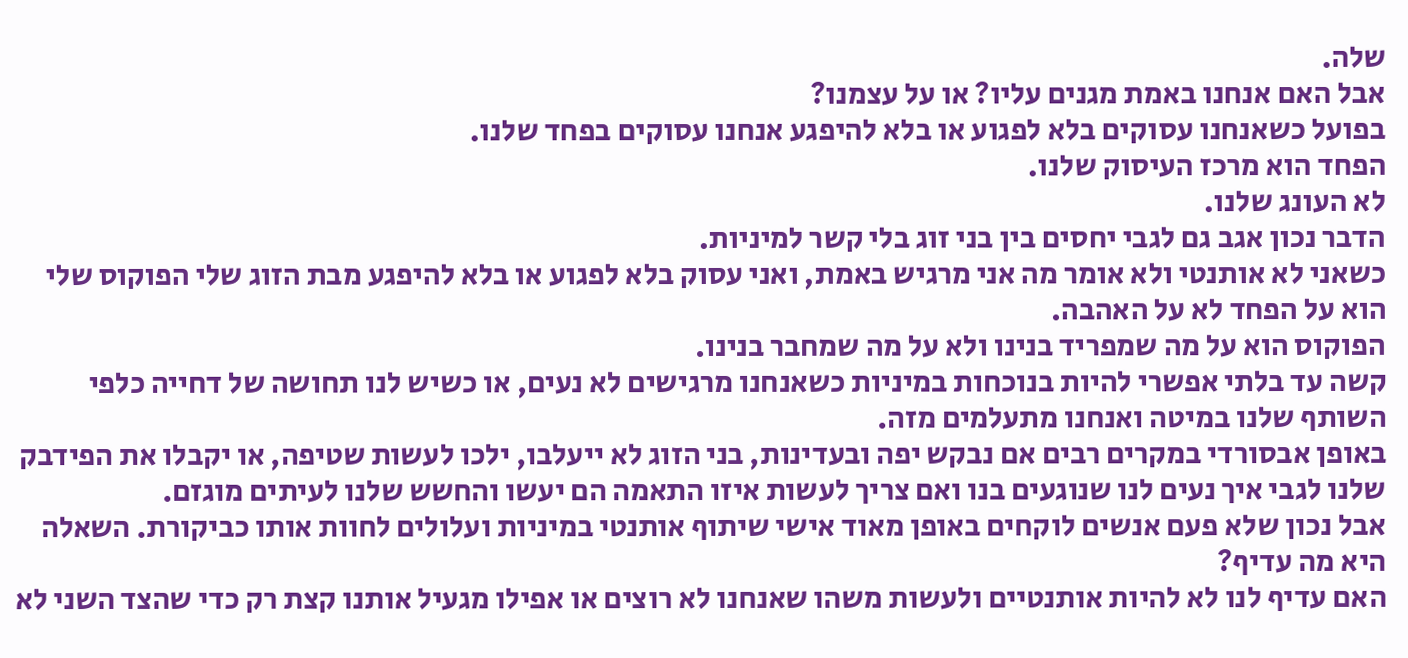שלה.
אבל האם אנחנו באמת מגנים עליו? או על עצמנו?
בפועל כשאנחנו עסוקים בלא לפגוע או בלא להיפגע אנחנו עסוקים בפחד שלנו.
הפחד הוא מרכז העיסוק שלנו.
לא העונג שלנו.
הדבר נכון אגב גם לגבי יחסים בין בני זוג בלי קשר למיניות.
כשאני לא אותנטי ולא אומר מה אני מרגיש באמת, ואני עסוק בלא לפגוע או בלא להיפגע מבת הזוג שלי הפוקוס שלי הוא על הפחד לא על האהבה.
הפוקוס הוא על מה שמפריד בנינו ולא על מה שמחבר בנינו.
קשה עד בלתי אפשרי להיות בנוכחות במיניות כשאנחנו מרגישים לא נעים, או כשיש לנו תחושה של דחייה כלפי השותף שלנו במיטה ואנחנו מתעלמים מזה.
באופן אבסורדי במקרים רבים אם נבקש יפה ובעדינות, בני הזוג לא ייעלבו, ילכו לעשות שטיפה, או יקבלו את הפידבק שלנו לגבי איך נעים לנו שנוגעים בנו ואם צריך לעשות איזו התאמה הם יעשו והחשש שלנו לעיתים מוגזם.
אבל נכון שלא פעם אנשים לוקחים באופן מאוד אישי שיתוף אותנטי במיניות ועלולים לחוות אותו כביקורת. השאלה היא מה עדיף?
האם עדיף לנו לא להיות אותנטיים ולעשות משהו שאנחנו לא רוצים או אפילו מגעיל אותנו קצת רק כדי שהצד השני לא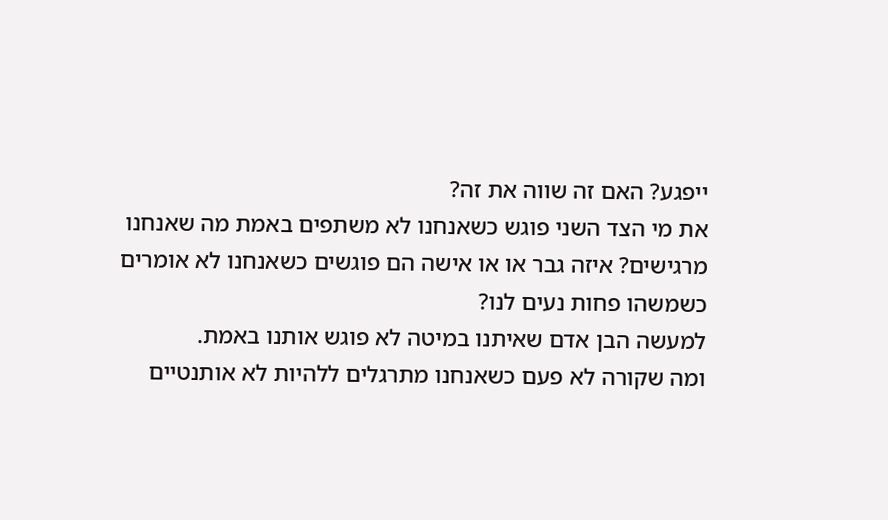ייפגע? האם זה שווה את זה?
את מי הצד השני פוגש כשאנחנו לא משתפים באמת מה שאנחנו מרגישים? איזה גבר או או אישה הם פוגשים כשאנחנו לא אומרים כשמשהו פחות נעים לנו?
למעשה הבן אדם שאיתנו במיטה לא פוגש אותנו באמת.
ומה שקורה לא פעם כשאנחנו מתרגלים ללהיות לא אותנטיים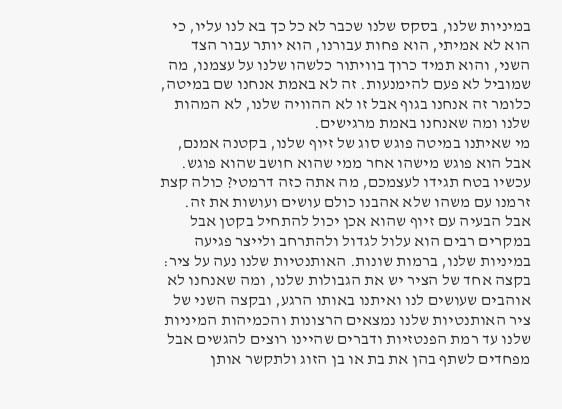במיניות שלנו, בסקס שלנו שכבר לא כל כך בא לנו עליו, כי הוא לא אמיתי, הוא פחות עבורנו, הוא יותר עבור הצד השני, והוא תמיד כרוך בוויתור כלשהו שלנו על עצמנו, מה שמוביל לא פעם להימנעות. זה לא באמת אנחנו שם במיטה, כלומר זה אנחנו בגוף אבל זו לא ההוויה שלנו, לא המהות שלנו ומה שאנחנו באמת מרגישים.
מי שאיתנו במיטה פוגש סוג של זיוף שלנו, בקטנה אמנם, אבל הוא פוגש מישהו אחר ממי שהוא חושב שהוא פוגש. עכשיו בטח תגידו לעצמכם, מה אתה כזה דרמטי? כולה קצת זרמנו עם משהו שלא אהבנו כולם עושים ועושות את זה.
אבל הבעיה עם זיוף שהוא אכן יכול להתחיל בקטן אבל במקרים רבים הוא עלול לגדול ולהתרחב ולייצר פגיעה במיניות שלנו, ברמות שונות. האותנטיות שלנו נעה על ציר:
בקצה אחד של הציר יש את הגבולות שלנו, ומה שאנחנו לא אוהבים שעושים לנו ואיתנו באותו הרגע, ובקצה השני של ציר האותנטיות שלנו נמצאים הרצונות והכמיהות המיניות שלנו עד רמת הפנטזיות ודברים שהיינו רוצים להגשים אבל מפחדים לשתף בהן את בת או בן הזוג ולתקשר אותן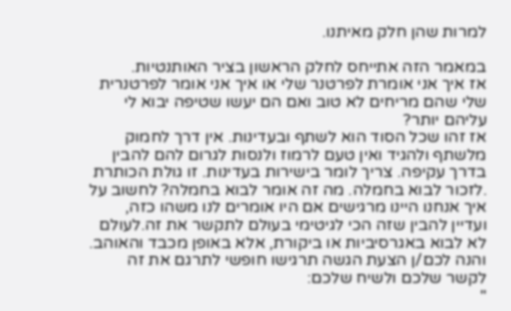למרות שהן חלק מאיתנו.

במאמר הזה אתייחס לחלק הראשון בציר האותנטיות.
אז איך אני אומרת לפרטנר שלי או איך אני אומר לפרטנרית שלי שהם מריחים לא טוב ואם הם יעשו שטיפה יבוא לי עליהם יותר?
אז זהו שכל הסוד הוא לשתף ובעדינות. אין דרך לחמוק מלשתף ולהגיד ואין טעם לרמוז ולנסות לגרום להם להבין בדרך עקיפה. צריך לומר בישירות בעדינות. זו גולת הכותרת .לזכור לבוא בחמלה. מה זה אומר לבוא בחמלה? לחשוב על איך אנחנו היינו מרגישים אם היו אומרים לנו משהו כזה, ועדיין להבין שזה הכי לגיטימי בעולם לתקשר את זה.לעולם לא לבוא באגרסיביות או ביקורת, אלא באופן מכבד והאוהב.
והנה לכם/ן הצעת הגשה תרגישו חופשי לתרגם את זה לקשר שלכם ולשיח שלכם:
"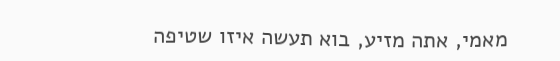מאמי, אתה מזיע, בוא תעשה איזו שטיפה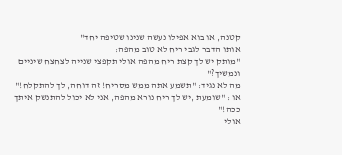קטנה, או בוא אפילו נעשה שנינו שטיפה יחד"
אותו הדבר לגבי ריח לא טוב מהפה:
"מותק יש לך קצת ריח מהפה אולי תקפצי שנייה לצחצח שיניים ונמשיך?"
מה לא נגיד: "תשמע אתה ממש מסריח! זה דוחה, לך להתקלח!"
או : "שומעת ,יש לך ריח נורא מהפה, אני לא יכול להתנשק איתך ככה!"
אולי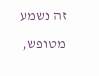זה נשמע מטופש,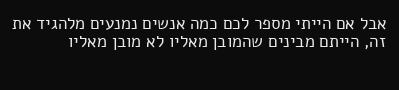אבל אם הייתי מספר לכם כמה אנשים נמנעים מלהגיד את זה, הייתם מבינים שהמובן מאליו לא מובן מאליו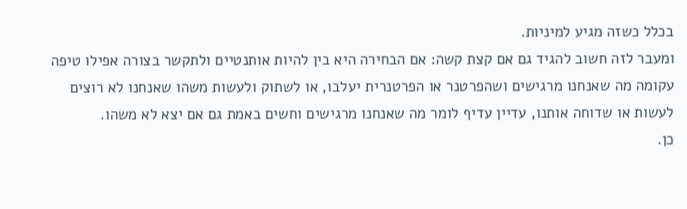בכלל כשזה מגיע למיניות.
ומעבר לזה חשוב להגיד גם אם קצת קשה: אם הבחירה היא בין להיות אותנטיים ולתקשר בצורה אפילו טיפה עקומה מה שאנחנו מרגישים ושהפרטנר או הפרטנרית יעלבו, או לשתוק ולעשות משהו שאנחנו לא רוצים לעשות או שדוחה אותנו, עדיין עדיף לומר מה שאנחנו מרגישים וחשים באמת גם אם יצא לא משהו.
כן.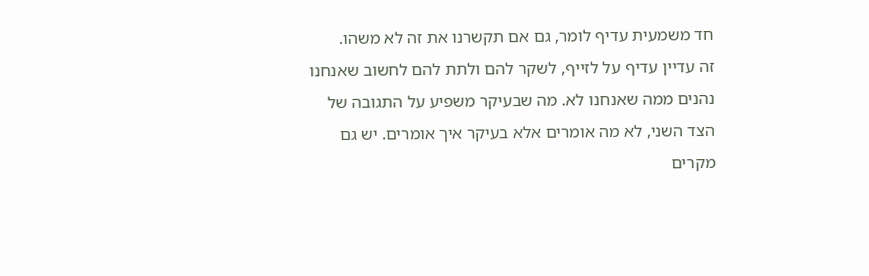חד משמעית עדיף לומר, גם אם תקשרנו את זה לא משהו.
זה עדיין עדיף על לזייף, לשקר להם ולתת להם לחשוב שאנחנו נהנים ממה שאנחנו לא. מה שבעיקר משפיע על התגובה של הצד השני, לא מה אומרים אלא בעיקר איך אומרים. יש גם מקרים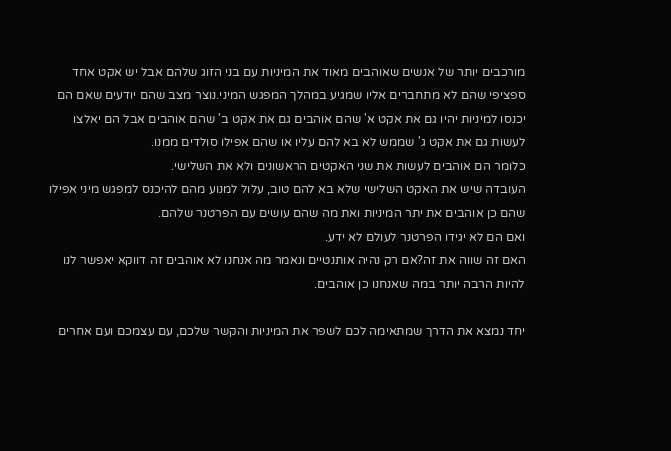מורכבים יותר של אנשים שאוהבים מאוד את המיניות עם בני הזוג שלהם אבל יש אקט אחד ספציפי שהם לא מתחברים אליו שמגיע במהלך המפגש המיני.נוצר מצב שהם יודעים שאם הם יכנסו למיניות יהיו גם את אקט א' שהם אוהבים גם את אקט ב' שהם אוהבים אבל הם יאלצו לעשות גם את אקט ג' שממש לא בא להם עליו או שהם אפילו סולדים ממנו.
כלומר הם אוהבים לעשות את שני האקטים הראשונים ולא את השלישי.
העובדה שיש את האקט השלישי שלא בא להם טוב, עלול למנוע מהם להיכנס למפגש מיני אפילו שהם כן אוהבים את יתר המיניות ואת מה שהם עושים עם הפרטנר שלהם.
ואם הם לא יגידו הפרטנר לעולם לא ידע.
האם זה שווה את זה?אם רק נהיה אותנטיים ונאמר מה אנחנו לא אוהבים זה דווקא יאפשר לנו להיות הרבה יותר במה שאנחנו כן אוהבים.

יחד נמצא את הדרך שמתאימה לכם לשפר את המיניות והקשר שלכם, עם עצמכם ועם אחרים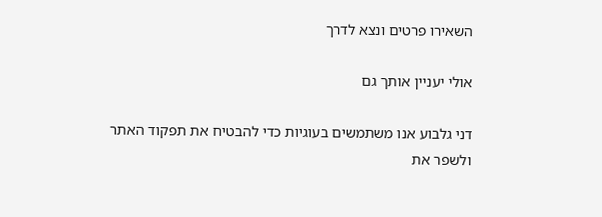השאירו פרטים ונצא לדרך

אולי יעניין אותך גם

דני גלבוע אנו משתמשים בעוגיות כדי להבטיח את תפקוד האתר ולשפר את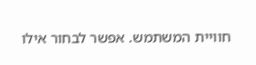חוויית המשתמש. אפשר לבחור אילו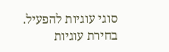סוגי עוגיות להפעיל.
בחירת עוגיות